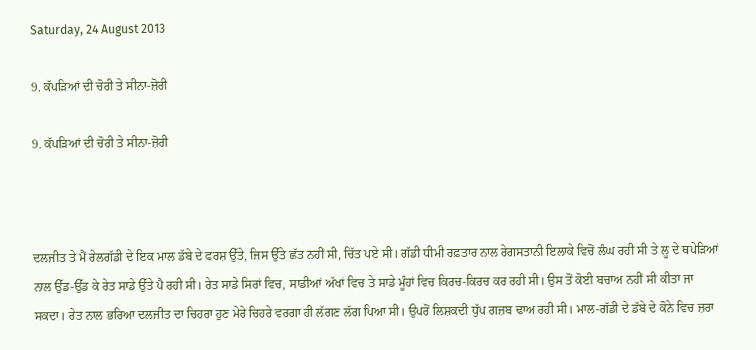Saturday, 24 August 2013

9. ਕੱਪੜਿਆਂ ਦੀ ਚੋਰੀ ਤੇ ਸੀਨਾ-ਜ਼ੋਰੀ

9. ਕੱਪੜਿਆਂ ਦੀ ਚੋਰੀ ਤੇ ਸੀਨਾ-ਜ਼ੋਰੀ



ਦਲਜੀਤ ਤੇ ਮੈਂ ਰੇਲਗੱਡੀ ਦੇ ਇਕ ਮਾਲ ਡੱਬੇ ਦੇ ਫਰਸ਼ ਉੱਤੇ, ਜਿਸ ਉੱਤੇ ਛੱਤ ਨਹੀਂ ਸੀ, ਚਿੱਤ ਪਏ ਸੀ। ਗੱਡੀ ਧੀਮੀ ਰਫ਼ਤਾਰ ਨਾਲ ਰੇਗਸਤਾਨੀ ਇਲਾਕੇ ਵਿਚੋਂ ਲੰਘ ਰਹੀ ਸੀ ਤੇ ਲੂ ਦੇ ਥਪੇੜਿਆਂ ਨਾਲ ਉੱਡ-ਉੱਡ ਕੇ ਰੇਤ ਸਾਡੇ ਉੱਤੇ ਪੈ ਰਹੀ ਸੀ। ਰੇਤ ਸਾਡੇ ਸਿਰਾਂ ਵਿਚ, ਸਾਡੀਆਂ ਅੱਖਾਂ ਵਿਚ ਤੇ ਸਾਡੇ ਮੂੰਹਾਂ ਵਿਚ ਕਿਰਚ-ਕਿਰਚ ਕਰ ਰਹੀ ਸੀ। ਉਸ ਤੋਂ ਕੋਈ ਬਚਾਅ ਨਹੀਂ ਸੀ ਕੀਤਾ ਜਾ ਸਕਦਾ। ਰੇਤ ਨਾਲ ਭਰਿਆ ਦਲਜੀਤ ਦਾ ਚਿਹਰਾ ਹੁਣ ਮੇਰੇ ਚਿਹਰੇ ਵਰਗਾ ਹੀ ਲੱਗਣ ਲੱਗ ਪਿਆ ਸੀ। ਉਪਰੋਂ ਲਿਸ਼ਕਦੀ ਧੁੱਪ ਗਜ਼ਬ ਢਾਅ ਰਹੀ ਸੀ। ਮਾਲ-ਗੱਡੀ ਦੇ ਡੱਬੇ ਦੇ ਕੋਨੇ ਵਿਚ ਜ਼ਰਾ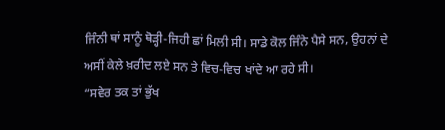ਜਿੰਨੀ ਥਾਂ ਸਾਨੂੰ ਥੋੜ੍ਹੀ-ਜਿਹੀ ਛਾਂ ਮਿਲੀ ਸੀ। ਸਾਡੇ ਕੋਲ ਜਿੰਨੇ ਪੈਸੇ ਸਨ, ਉਹਨਾਂ ਦੇ ਅਸੀਂ ਕੇਲੇ ਖ਼ਰੀਦ ਲਏ ਸਨ ਤੇ ਵਿਚ-ਵਿਚ ਖਾਂਦੇ ਆ ਰਹੇ ਸੀ।
“ਸਵੇਰ ਤਕ ਤਾਂ ਭੁੱਖ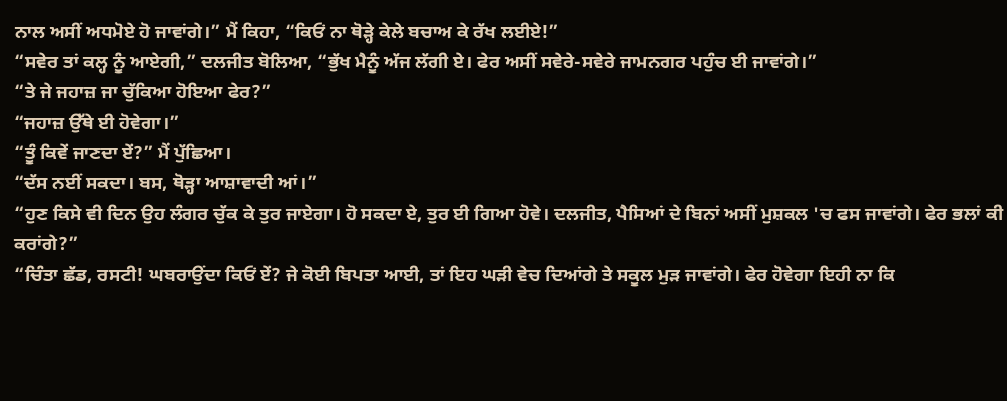ਨਾਲ ਅਸੀਂ ਅਧਮੋਏ ਹੋ ਜਾਵਾਂਗੇ।” ਮੈਂ ਕਿਹਾ, “ਕਿਓਂ ਨਾ ਥੋੜ੍ਹੇ ਕੇਲੇ ਬਚਾਅ ਕੇ ਰੱਖ ਲਈਏ!”
“ਸਵੇਰ ਤਾਂ ਕਲ੍ਹ ਨੂੰ ਆਏਗੀ,” ਦਲਜੀਤ ਬੋਲਿਆ, “ਭੁੱਖ ਮੈਨੂੰ ਅੱਜ ਲੱਗੀ ਏ। ਫੇਰ ਅਸੀਂ ਸਵੇਰੇ-ਸਵੇਰੇ ਜਾਮਨਗਰ ਪਹੁੰਚ ਈ ਜਾਵਾਂਗੇ।”
“ਤੇ ਜੇ ਜਹਾਜ਼ ਜਾ ਚੁੱਕਿਆ ਹੋਇਆ ਫੇਰ?”
“ਜਹਾਜ਼ ਉੱਥੇ ਈ ਹੋਵੇਗਾ।”
“ਤੂੰ ਕਿਵੇਂ ਜਾਣਦਾ ਏਂ?” ਮੈਂ ਪੁੱਛਿਆ।
“ਦੱਸ ਨਈਂ ਸਕਦਾ। ਬਸ, ਥੋੜ੍ਹਾ ਆਸ਼ਾਵਾਦੀ ਆਂ।”
“ਹੁਣ ਕਿਸੇ ਵੀ ਦਿਨ ਉਹ ਲੰਗਰ ਚੁੱਕ ਕੇ ਤੁਰ ਜਾਏਗਾ। ਹੋ ਸਕਦਾ ਏ, ਤੁਰ ਈ ਗਿਆ ਹੋਵੇ। ਦਲਜੀਤ, ਪੈਸਿਆਂ ਦੇ ਬਿਨਾਂ ਅਸੀਂ ਮੁਸ਼ਕਲ 'ਚ ਫਸ ਜਾਵਾਂਗੇ। ਫੇਰ ਭਲਾਂ ਕੀ ਕਰਾਂਗੇ?”
“ਚਿੰਤਾ ਛੱਡ, ਰਸਟੀ! ਘਬਰਾਉਂਦਾ ਕਿਓਂ ਏਂ? ਜੇ ਕੋਈ ਬਿਪਤਾ ਆਈ, ਤਾਂ ਇਹ ਘੜੀ ਵੇਚ ਦਿਆਂਗੇ ਤੇ ਸਕੂਲ ਮੁੜ ਜਾਵਾਂਗੇ। ਫੇਰ ਹੋਵੇਗਾ ਇਹੀ ਨਾ ਕਿ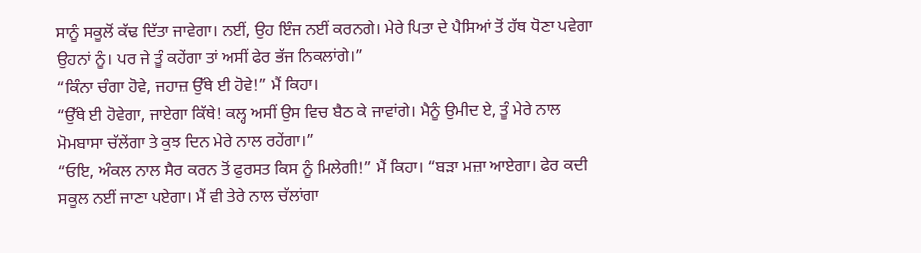ਸਾਨੂੰ ਸਕੂਲੋਂ ਕੱਢ ਦਿੱਤਾ ਜਾਵੇਗਾ। ਨਈਂ, ਉਹ ਇੰਜ ਨਈਂ ਕਰਨਗੇ। ਮੇਰੇ ਪਿਤਾ ਦੇ ਪੈਸਿਆਂ ਤੋਂ ਹੱਥ ਧੋਣਾ ਪਵੇਗਾ ਉਹਨਾਂ ਨੂੰ। ਪਰ ਜੇ ਤੂੰ ਕਹੇਂਗਾ ਤਾਂ ਅਸੀਂ ਫੇਰ ਭੱਜ ਨਿਕਲਾਂਗੇ।”
“ਕਿੰਨਾ ਚੰਗਾ ਹੋਵੇ, ਜਹਾਜ਼ ਉੱਥੇ ਈ ਹੋਵੇ!” ਮੈਂ ਕਿਹਾ।
“ਉੱਥੇ ਈ ਹੋਵੇਗਾ, ਜਾਏਗਾ ਕਿੱਥੇ! ਕਲ੍ਹ ਅਸੀਂ ਉਸ ਵਿਚ ਬੈਠ ਕੇ ਜਾਵਾਂਗੇ। ਮੈਨੂੰ ਉਮੀਦ ਏ, ਤੂੰ ਮੇਰੇ ਨਾਲ ਮੋਮਬਾਸਾ ਚੱਲੇਂਗਾ ਤੇ ਕੁਝ ਦਿਨ ਮੇਰੇ ਨਾਲ ਰਹੇਂਗਾ।”
“ਓਇ, ਅੰਕਲ ਨਾਲ ਸੈਰ ਕਰਨ ਤੋਂ ਫੁਰਸਤ ਕਿਸ ਨੂੰ ਮਿਲੇਗੀ!” ਮੈਂ ਕਿਹਾ। “ਬੜਾ ਮਜ਼ਾ ਆਏਗਾ। ਫੇਰ ਕਦੀ ਸਕੂਲ ਨਈਂ ਜਾਣਾ ਪਏਗਾ। ਮੈਂ ਵੀ ਤੇਰੇ ਨਾਲ ਚੱਲਾਂਗਾ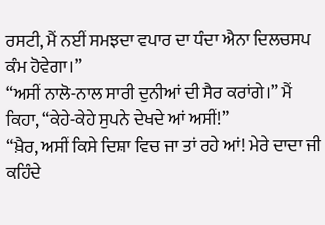ਰਸਟੀ, ਮੈਂ ਨਈਂ ਸਮਝਦਾ ਵਪਾਰ ਦਾ ਧੰਦਾ ਐਨਾ ਦਿਲਚਸਪ ਕੰਮ ਹੋਵੇਗਾ।”
“ਅਸੀਂ ਨਾਲੋ-ਨਾਲ ਸਾਰੀ ਦੁਨੀਆਂ ਦੀ ਸੈਰ ਕਰਾਂਗੇ।” ਮੈਂ ਕਿਹਾ, “ਕੇਹੇ-ਕੇਹੇ ਸੁਪਨੇ ਦੇਖਦੇ ਆਂ ਅਸੀਂ!”
“ਖ਼ੈਰ, ਅਸੀਂ ਕਿਸੇ ਦਿਸ਼ਾ ਵਿਚ ਜਾ ਤਾਂ ਰਹੇ ਆਂ! ਮੇਰੇ ਦਾਦਾ ਜੀ ਕਹਿੰਦੇ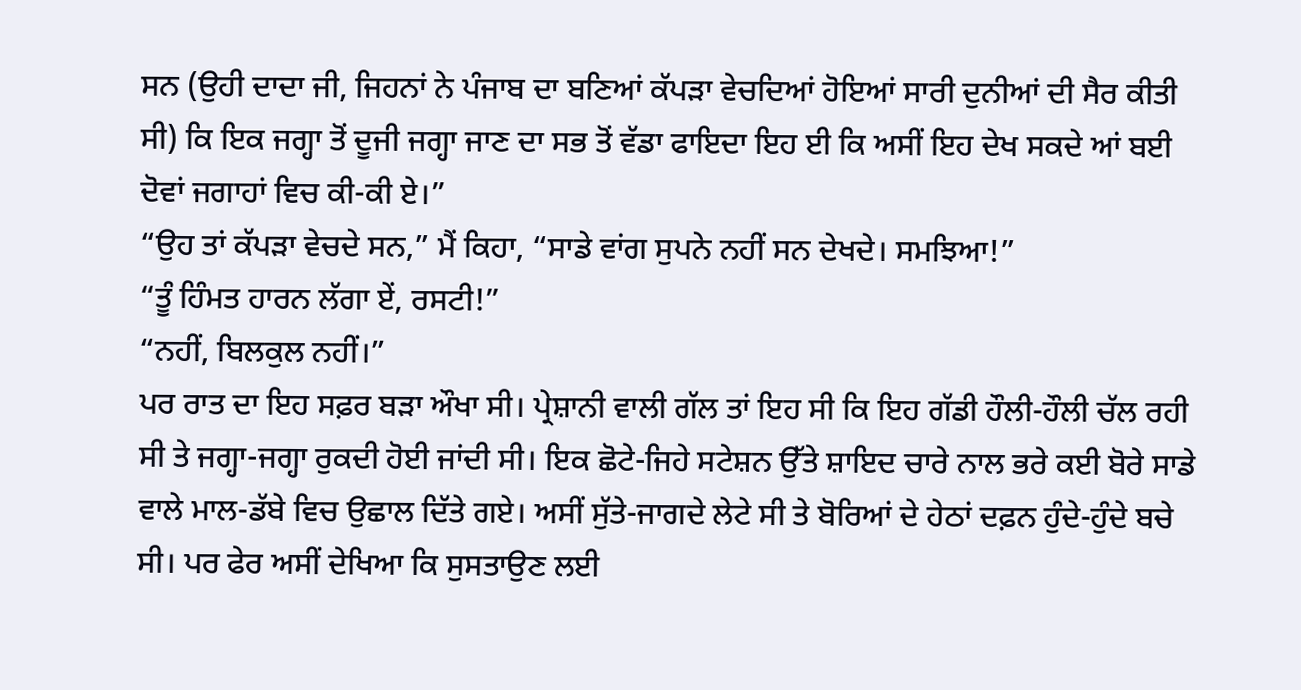ਸਨ (ਉਹੀ ਦਾਦਾ ਜੀ, ਜਿਹਨਾਂ ਨੇ ਪੰਜਾਬ ਦਾ ਬਣਿਆਂ ਕੱਪੜਾ ਵੇਚਦਿਆਂ ਹੋਇਆਂ ਸਾਰੀ ਦੁਨੀਆਂ ਦੀ ਸੈਰ ਕੀਤੀ ਸੀ) ਕਿ ਇਕ ਜਗ੍ਹਾ ਤੋਂ ਦੂਜੀ ਜਗ੍ਹਾ ਜਾਣ ਦਾ ਸਭ ਤੋਂ ਵੱਡਾ ਫਾਇਦਾ ਇਹ ਈ ਕਿ ਅਸੀਂ ਇਹ ਦੇਖ ਸਕਦੇ ਆਂ ਬਈ ਦੋਵਾਂ ਜਗਾਹਾਂ ਵਿਚ ਕੀ-ਕੀ ਏ।”
“ਉਹ ਤਾਂ ਕੱਪੜਾ ਵੇਚਦੇ ਸਨ,” ਮੈਂ ਕਿਹਾ, “ਸਾਡੇ ਵਾਂਗ ਸੁਪਨੇ ਨਹੀਂ ਸਨ ਦੇਖਦੇ। ਸਮਝਿਆ!”
“ਤੂੰ ਹਿੰਮਤ ਹਾਰਨ ਲੱਗਾ ਏਂ, ਰਸਟੀ!”
“ਨਹੀਂ, ਬਿਲਕੁਲ ਨਹੀਂ।”
ਪਰ ਰਾਤ ਦਾ ਇਹ ਸਫ਼ਰ ਬੜਾ ਔਖਾ ਸੀ। ਪ੍ਰੇਸ਼ਾਨੀ ਵਾਲੀ ਗੱਲ ਤਾਂ ਇਹ ਸੀ ਕਿ ਇਹ ਗੱਡੀ ਹੌਲੀ-ਹੌਲੀ ਚੱਲ ਰਹੀ ਸੀ ਤੇ ਜਗ੍ਹਾ-ਜਗ੍ਹਾ ਰੁਕਦੀ ਹੋਈ ਜਾਂਦੀ ਸੀ। ਇਕ ਛੋਟੇ-ਜਿਹੇ ਸਟੇਸ਼ਨ ਉੱਤੇ ਸ਼ਾਇਦ ਚਾਰੇ ਨਾਲ ਭਰੇ ਕਈ ਬੋਰੇ ਸਾਡੇ ਵਾਲੇ ਮਾਲ-ਡੱਬੇ ਵਿਚ ਉਛਾਲ ਦਿੱਤੇ ਗਏ। ਅਸੀਂ ਸੁੱਤੇ-ਜਾਗਦੇ ਲੇਟੇ ਸੀ ਤੇ ਬੋਰਿਆਂ ਦੇ ਹੇਠਾਂ ਦਫ਼ਨ ਹੁੰਦੇ-ਹੁੰਦੇ ਬਚੇ ਸੀ। ਪਰ ਫੇਰ ਅਸੀਂ ਦੇਖਿਆ ਕਿ ਸੁਸਤਾਉਣ ਲਈ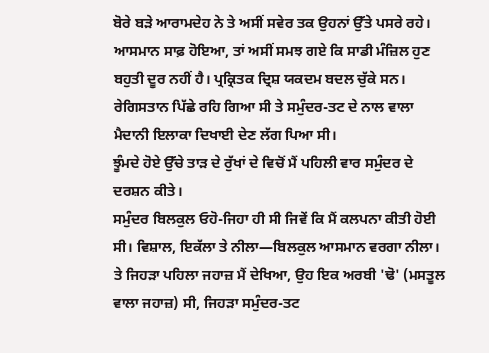ਬੋਰੇ ਬੜੇ ਆਰਾਮਦੇਹ ਨੇ ਤੇ ਅਸੀਂ ਸਵੇਰ ਤਕ ਉਹਨਾਂ ਉੱਤੇ ਪਸਰੇ ਰਹੇ।
ਆਸਮਾਨ ਸਾਫ਼ ਹੋਇਆ, ਤਾਂ ਅਸੀਂ ਸਮਝ ਗਏ ਕਿ ਸਾਡੀ ਮੰਜ਼ਿਲ ਹੁਣ ਬਹੁਤੀ ਦੂਰ ਨਹੀਂ ਹੈ। ਪ੍ਰਕ੍ਰਿਤਕ ਦ੍ਰਿਸ਼ ਯਕਦਮ ਬਦਲ ਚੁੱਕੇ ਸਨ। ਰੇਗਿਸਤਾਨ ਪਿੱਛੇ ਰਹਿ ਗਿਆ ਸੀ ਤੇ ਸਮੁੰਦਰ-ਤਟ ਦੇ ਨਾਲ ਵਾਲਾ ਮੈਦਾਨੀ ਇਲਾਕਾ ਦਿਖਾਈ ਦੇਣ ਲੱਗ ਪਿਆ ਸੀ।
ਝੂੰਮਦੇ ਹੋਏ ਉੱਚੇ ਤਾੜ ਦੇ ਰੁੱਖਾਂ ਦੇ ਵਿਚੋਂ ਮੈਂ ਪਹਿਲੀ ਵਾਰ ਸਮੁੰਦਰ ਦੇ ਦਰਸ਼ਨ ਕੀਤੇ।
ਸਮੁੰਦਰ ਬਿਲਕੁਲ ਓਹੋ-ਜਿਹਾ ਹੀ ਸੀ ਜਿਵੇਂ ਕਿ ਮੈਂ ਕਲਪਨਾ ਕੀਤੀ ਹੋਈ ਸੀ। ਵਿਸ਼ਾਲ, ਇਕੱਲਾ ਤੇ ਨੀਲਾ—ਬਿਲਕੁਲ ਆਸਮਾਨ ਵਰਗਾ ਨੀਲਾ। ਤੇ ਜਿਹੜਾ ਪਹਿਲਾ ਜਹਾਜ਼ ਮੈਂ ਦੇਖਿਆ, ਉਹ ਇਕ ਅਰਬੀ 'ਢੋ' (ਮਸਤੂਲ ਵਾਲਾ ਜਹਾਜ਼) ਸੀ, ਜਿਹੜਾ ਸਮੁੰਦਰ-ਤਟ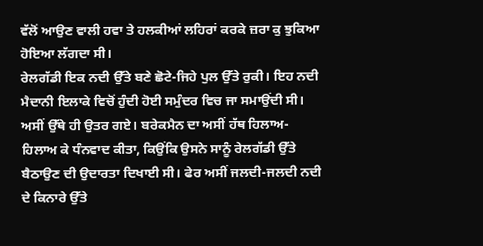ਵੱਲੋਂ ਆਉਣ ਵਾਲੀ ਹਵਾ ਤੇ ਹਲਕੀਆਂ ਲਹਿਰਾਂ ਕਰਕੇ ਜ਼ਰਾ ਕੁ ਝੁਕਿਆ ਹੋਇਆ ਲੱਗਦਾ ਸੀ।
ਰੇਲਗੱਡੀ ਇਕ ਨਦੀ ਉੱਤੇ ਬਣੇ ਛੋਟੇ-ਜਿਹੇ ਪੁਲ ਉੱਤੇ ਰੁਕੀ। ਇਹ ਨਦੀ ਮੈਦਾਨੀ ਇਲਾਕੇ ਵਿਚੋਂ ਹੁੰਦੀ ਹੋਈ ਸਮੁੰਦਰ ਵਿਚ ਜਾ ਸਮਾਉਂਦੀ ਸੀ।
ਅਸੀਂ ਉੱਥੇ ਹੀ ਉਤਰ ਗਏ। ਬਰੇਕਮੈਨ ਦਾ ਅਸੀਂ ਹੱਥ ਹਿਲਾਅ-ਹਿਲਾਅ ਕੇ ਧੰਨਵਾਦ ਕੀਤਾ, ਕਿਉਂਕਿ ਉਸਨੇ ਸਾਨੂੰ ਰੇਲਗੱਡੀ ਉੱਤੇ ਬੈਠਾਉਣ ਦੀ ਉਦਾਰਤਾ ਦਿਖਾਈ ਸੀ। ਫੇਰ ਅਸੀਂ ਜਲਦੀ-ਜਲਦੀ ਨਦੀ ਦੇ ਕਿਨਾਰੇ ਉੱਤੇ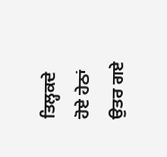ਤਿਲ੍ਹਕਦੇ ਹੋਏ ਹੇਠਾਂ ਉਤਰ ਗਏ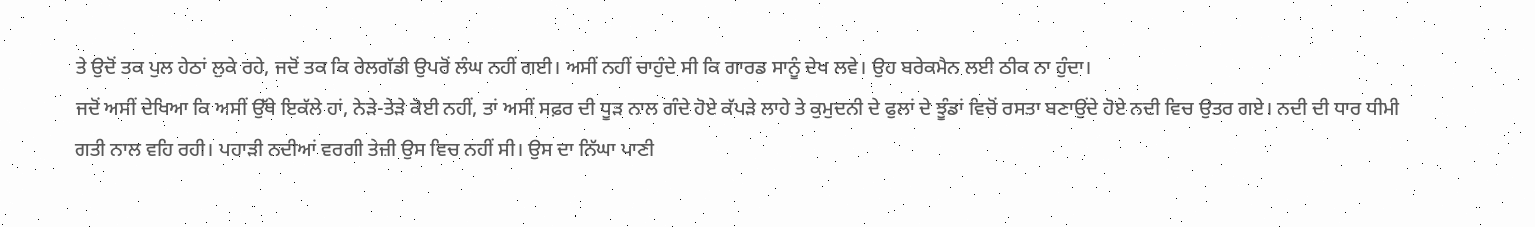ਤੇ ਉਦੋਂ ਤਕ ਪੁਲ ਹੇਠਾਂ ਲੁਕੇ ਰਹੇ, ਜਦੋਂ ਤਕ ਕਿ ਰੇਲਗੱਡੀ ਉਪਰੋਂ ਲੰਘ ਨਹੀਂ ਗਈ। ਅਸੀਂ ਨਹੀਂ ਚਾਹੁੰਦੇ ਸੀ ਕਿ ਗਾਰਡ ਸਾਨੂੰ ਦੇਖ ਲਵੇ। ਉਹ ਬਰੇਕਮੈਨ ਲਈ ਠੀਕ ਨਾ ਹੁੰਦਾ।
ਜਦੋਂ ਅਸੀਂ ਦੇਖਿਆ ਕਿ ਅਸੀਂ ਉੱਥੇ ਇਕੱਲੇ ਹਾਂ, ਨੇੜੇ-ਤੇੜੇ ਕੋਈ ਨਹੀਂ, ਤਾਂ ਅਸੀਂ ਸਫ਼ਰ ਦੀ ਧੂੜ ਨਾਲ ਗੰਦੇ ਹੋਏ ਕੱਪੜੇ ਲਾਹੇ ਤੇ ਕੁਮੁਦਨੀ ਦੇ ਫੁਲਾਂ ਦੇ ਝੂੰਡਾਂ ਵਿਚੋਂ ਰਸਤਾ ਬਣਾਉਂਦੇ ਹੋਏ ਨਦੀ ਵਿਚ ਉਤਰ ਗਏ। ਨਦੀ ਦੀ ਧਾਰ ਧੀਮੀ ਗਤੀ ਨਾਲ ਵਹਿ ਰਹੀ। ਪਹਾੜੀ ਨਦੀਆਂ ਵਰਗੀ ਤੇਜ਼ੀ ਉਸ ਵਿਚ ਨਹੀਂ ਸੀ। ਉਸ ਦਾ ਨਿੱਘਾ ਪਾਣੀ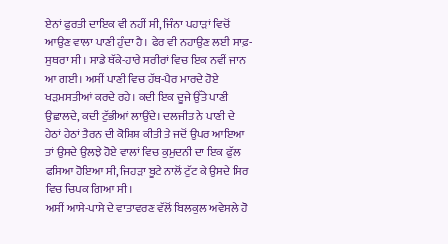ਏਨਾਂ ਫੁਰਤੀ ਦਾਇਕ ਵੀ ਨਹੀਂ ਸੀ, ਜਿੰਨਾ ਪਹਾੜਾਂ ਵਿਚੋਂ ਆਉਣ ਵਾਲਾ ਪਾਣੀ ਹੁੰਦਾ ਹੈ। ਫੇਰ ਵੀ ਨਹਾਉਣ ਲਈ ਸਾਫ਼-ਸੁਥਰਾ ਸੀ। ਸਾਡੇ ਥੱਕੇ-ਹਾਰੇ ਸਰੀਰਾਂ ਵਿਚ ਇਕ ਨਵੀਂ ਜਾਨ ਆ ਗਈ। ਅਸੀਂ ਪਾਣੀ ਵਿਚ ਹੱਥ-ਪੈਰ ਮਾਰਦੇ ਹੋਏ ਖੜਮਸਤੀਆਂ ਕਰਦੇ ਰਹੇ। ਕਦੀ ਇਕ ਦੂਜੇ ਉੱਤੇ ਪਾਣੀ ਉਛਾਲਦੇ, ਕਦੀ ਟੁੱਭੀਆਂ ਲਾਉਂਦੇ। ਦਲਜੀਤ ਨੇ ਪਾਣੀ ਦੇ ਹੇਠਾਂ ਹੇਠਾਂ ਤੈਰਨ ਦੀ ਕੋਸ਼ਿਸ਼ ਕੀਤੀ ਤੇ ਜਦੋਂ ਉਪਰ ਆਇਆ ਤਾਂ ਉਸਦੇ ਉਲਝੇ ਹੋਏ ਵਾਲਾਂ ਵਿਚ ਕੁਮੁਦਨੀ ਦਾ ਇਕ ਫੁੱਲ ਫਸਿਆ ਹੋਇਆ ਸੀ, ਜਿਹੜਾ ਬੂਟੇ ਨਾਲੋਂ ਟੁੱਟ ਕੇ ਉਸਦੇ ਸਿਰ ਵਿਚ ਚਿਪਕ ਗਿਆ ਸੀ।
ਅਸੀਂ ਆਸੇ-ਪਾਸੇ ਦੇ ਵਾਤਾਵਰਣ ਵੱਲੋਂ ਬਿਲਕੁਲ ਅਵੇਸਲੇ ਹੋ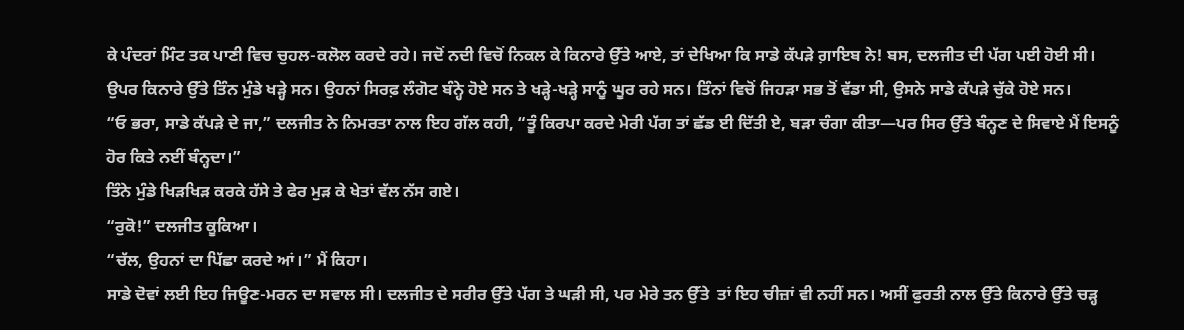ਕੇ ਪੰਦਰਾਂ ਮਿੰਟ ਤਕ ਪਾਣੀ ਵਿਚ ਚੁਹਲ-ਕਲੋਲ ਕਰਦੇ ਰਹੇ। ਜਦੋਂ ਨਦੀ ਵਿਚੋਂ ਨਿਕਲ ਕੇ ਕਿਨਾਰੇ ਉੱਤੇ ਆਏ, ਤਾਂ ਦੇਖਿਆ ਕਿ ਸਾਡੇ ਕੱਪੜੇ ਗ਼ਾਇਬ ਨੇ! ਬਸ, ਦਲਜੀਤ ਦੀ ਪੱਗ ਪਈ ਹੋਈ ਸੀ।
ਉਪਰ ਕਿਨਾਰੇ ਉੱਤੇ ਤਿੰਨ ਮੁੰਡੇ ਖੜ੍ਹੇ ਸਨ। ਉਹਨਾਂ ਸਿਰਫ਼ ਲੰਗੋਟ ਬੰਨ੍ਹੇ ਹੋਏ ਸਨ ਤੇ ਖੜ੍ਹੇ-ਖੜ੍ਹੇ ਸਾਨੂੰ ਘੂਰ ਰਹੇ ਸਨ। ਤਿੰਨਾਂ ਵਿਚੋਂ ਜਿਹੜਾ ਸਭ ਤੋਂ ਵੱਡਾ ਸੀ, ਉਸਨੇ ਸਾਡੇ ਕੱਪੜੇ ਚੁੱਕੇ ਹੋਏ ਸਨ।
“ਓ ਭਰਾ, ਸਾਡੇ ਕੱਪੜੇ ਦੇ ਜਾ,” ਦਲਜੀਤ ਨੇ ਨਿਮਰਤਾ ਨਾਲ ਇਹ ਗੱਲ ਕਹੀ, “ਤੂੰ ਕਿਰਪਾ ਕਰਦੇ ਮੇਰੀ ਪੱਗ ਤਾਂ ਛੱਡ ਈ ਦਿੱਤੀ ਏ, ਬੜਾ ਚੰਗਾ ਕੀਤਾ—ਪਰ ਸਿਰ ਉੱਤੇ ਬੰਨ੍ਹਣ ਦੇ ਸਿਵਾਏ ਮੈਂ ਇਸਨੂੰ ਹੋਰ ਕਿਤੇ ਨਈਂ ਬੰਨ੍ਹਦਾ।”
ਤਿੰਨੇ ਮੁੰਡੇ ਖਿੜਖਿੜ ਕਰਕੇ ਹੱਸੇ ਤੇ ਫੇਰ ਮੁੜ ਕੇ ਖੇਤਾਂ ਵੱਲ ਨੱਸ ਗਏ।
“ਰੁਕੋ!” ਦਲਜੀਤ ਕੂਕਿਆ।
“ਚੱਲ, ਉਹਨਾਂ ਦਾ ਪਿੱਛਾ ਕਰਦੇ ਆਂ।” ਮੈਂ ਕਿਹਾ।
ਸਾਡੇ ਦੋਵਾਂ ਲਈ ਇਹ ਜਿਊਣ-ਮਰਨ ਦਾ ਸਵਾਲ ਸੀ। ਦਲਜੀਤ ਦੇ ਸਰੀਰ ਉੱਤੇ ਪੱਗ ਤੇ ਘੜੀ ਸੀ, ਪਰ ਮੇਰੇ ਤਨ ਉੱਤੇ  ਤਾਂ ਇਹ ਚੀਜ਼ਾਂ ਵੀ ਨਹੀਂ ਸਨ। ਅਸੀਂ ਫੁਰਤੀ ਨਾਲ ਉੱਤੇ ਕਿਨਾਰੇ ਉੱਤੇ ਚੜ੍ਹ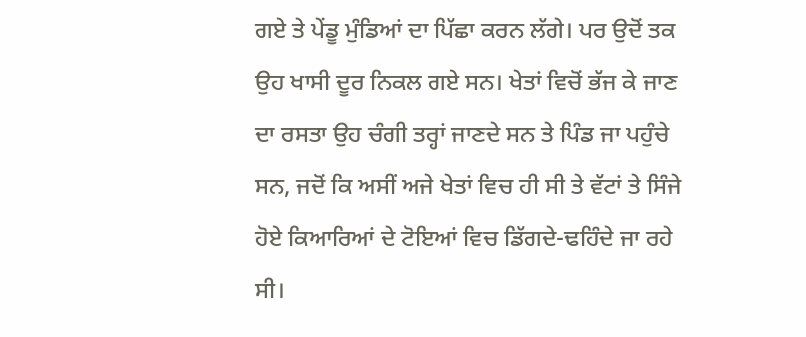ਗਏ ਤੇ ਪੇਂਡੂ ਮੁੰਡਿਆਂ ਦਾ ਪਿੱਛਾ ਕਰਨ ਲੱਗੇ। ਪਰ ਉਦੋਂ ਤਕ ਉਹ ਖਾਸੀ ਦੂਰ ਨਿਕਲ ਗਏ ਸਨ। ਖੇਤਾਂ ਵਿਚੋਂ ਭੱਜ ਕੇ ਜਾਣ ਦਾ ਰਸਤਾ ਉਹ ਚੰਗੀ ਤਰ੍ਹਾਂ ਜਾਣਦੇ ਸਨ ਤੇ ਪਿੰਡ ਜਾ ਪਹੁੰਚੇ ਸਨ, ਜਦੋਂ ਕਿ ਅਸੀਂ ਅਜੇ ਖੇਤਾਂ ਵਿਚ ਹੀ ਸੀ ਤੇ ਵੱਟਾਂ ਤੇ ਸਿੰਜੇ ਹੋਏ ਕਿਆਰਿਆਂ ਦੇ ਟੋਇਆਂ ਵਿਚ ਡਿੱਗਦੇ-ਢਹਿੰਦੇ ਜਾ ਰਹੇ ਸੀ।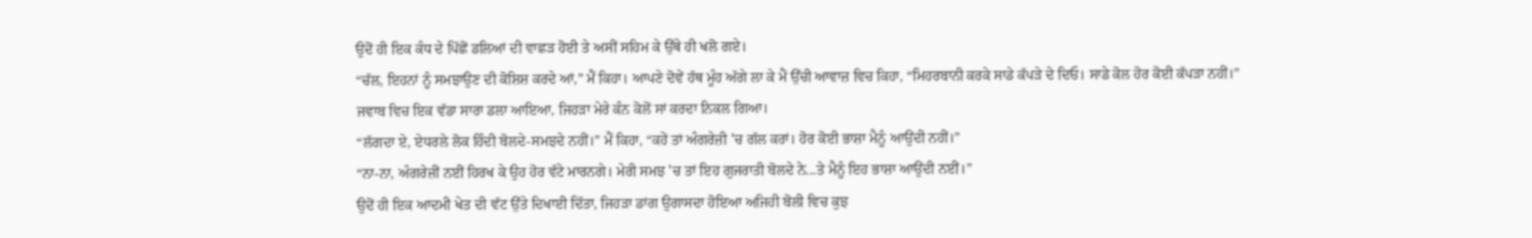ਉਦੋਂ ਹੀ ਇਕ ਕੰਧ ਦੇ ਪਿੱਛੋਂ ਡਲਿਆਂ ਦੀ ਵਾਛੜ ਹੋਈ ਤੇ ਅਸੀਂ ਸਹਿਮ ਕੇ ਉੱਥੇ ਹੀ ਖਲੋ ਗਏ।
“ਚੱਲ, ਇਹਨਾਂ ਨੂੰ ਸਮਝਾਉਣ ਦੀ ਕੋਸ਼ਿਸ਼ ਕਰਦੇ ਆਂ,” ਮੈਂ ਕਿਹਾ। ਆਪਣੇ ਦੋਵੇਂ ਹੱਥ ਮੂੰਹ ਅੱਗੇ ਲਾ ਕੇ ਮੈਂ ਉੱਚੀ ਆਵਾਜ਼ ਵਿਚ ਕਿਹਾ, “ਮਿਹਰਬਾਨੀ ਕਰਕੇ ਸਾਡੇ ਕੱਪੜੇ ਦੇ ਦਿਓ। ਸਾਡੇ ਕੋਲ ਹੋਰ ਕੋਈ ਕੱਪੜਾ ਨਹੀਂ।”
ਜਵਾਬ ਵਿਚ ਇਕ ਵੱਡਾ ਸਾਰਾ ਡਲਾ ਆਇਆ, ਜਿਹੜਾ ਮੇਰੇ ਕੰਨ ਕੋਲੋਂ ਸਾਂ ਕਰਦਾ ਨਿਕਲ ਗਿਆ।
“ਲੱਗਦਾ ਏ, ਏਧਰਲੇ ਲੋਕ ਹਿੰਦੀ ਬੋਲਦੇ-ਸਮਝਦੇ ਨਹੀਂ।” ਮੈਂ ਕਿਹਾ, “ਕਹੇਂ ਤਾਂ ਅੰਗਰੇਜ਼ੀ 'ਚ ਗੱਲ ਕਰਾਂ। ਹੋਰ ਕੋਈ ਭਾਸ਼ਾ ਮੈਨੂੰ ਆਉਂਦੀ ਨਹੀਂ।”
“ਨਾ-ਨਾ, ਅੰਗਰੇਜ਼ੀਂ ਨਈਂ ਹਿਰਖ ਕੇ ਉਹ ਹੋਰ ਵੱਟੇ ਮਾਰਨਗੇ। ਮੇਰੀ ਸਮਝ 'ਚ ਤਾਂ ਇਹ ਗੁਜਰਾਤੀ ਬੋਲਦੇ ਨੇ...ਤੇ ਮੈਨੂੰ ਇਹ ਭਾਸ਼ਾ ਆਉਂਦੀ ਨਈਂ।”
ਉਦੋਂ ਹੀ ਇਕ ਆਦਮੀ ਖੇਤ ਦੀ ਵੱਟ ਉੱਤੇ ਦਿਖਾਈ ਦਿੱਤਾ, ਜਿਹੜਾ ਡਾਂਗ ਉਗਾਸਦਾ ਹੋਇਆ ਅਜਿਹੀ ਬੋਲੀ ਵਿਚ ਕੁਝ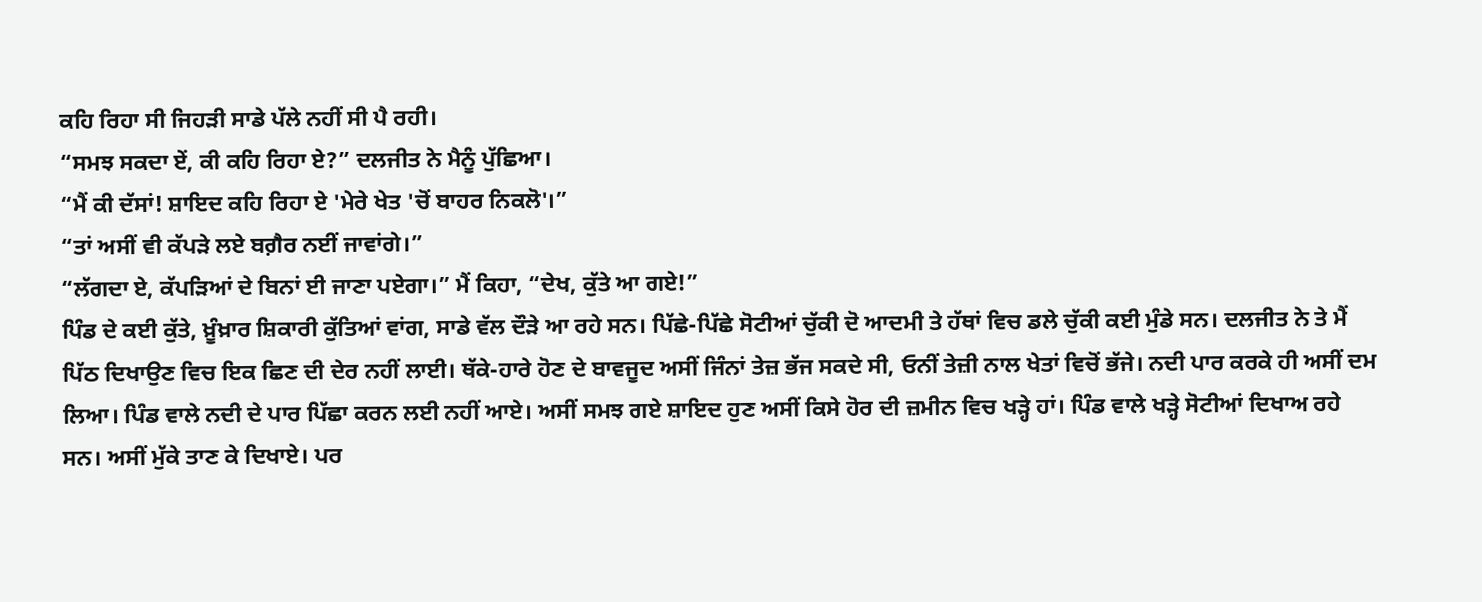ਕਹਿ ਰਿਹਾ ਸੀ ਜਿਹੜੀ ਸਾਡੇ ਪੱਲੇ ਨਹੀਂ ਸੀ ਪੈ ਰਹੀ।
“ਸਮਝ ਸਕਦਾ ਏਂ, ਕੀ ਕਹਿ ਰਿਹਾ ਏ?” ਦਲਜੀਤ ਨੇ ਮੈਨੂੰ ਪੁੱਛਿਆ।
“ਮੈਂ ਕੀ ਦੱਸਾਂ! ਸ਼ਾਇਦ ਕਹਿ ਰਿਹਾ ਏ 'ਮੇਰੇ ਖੇਤ 'ਚੋਂ ਬਾਹਰ ਨਿਕਲੋ'।”
“ਤਾਂ ਅਸੀਂ ਵੀ ਕੱਪੜੇ ਲਏ ਬਗ਼ੈਰ ਨਈਂ ਜਾਵਾਂਗੇ।”
“ਲੱਗਦਾ ਏ, ਕੱਪੜਿਆਂ ਦੇ ਬਿਨਾਂ ਈ ਜਾਣਾ ਪਏਗਾ।” ਮੈਂ ਕਿਹਾ, “ਦੇਖ, ਕੁੱਤੇ ਆ ਗਏ!”
ਪਿੰਡ ਦੇ ਕਈ ਕੁੱਤੇ, ਖ਼ੂੰਖ਼ਾਰ ਸ਼ਿਕਾਰੀ ਕੁੱਤਿਆਂ ਵਾਂਗ, ਸਾਡੇ ਵੱਲ ਦੌੜੇ ਆ ਰਹੇ ਸਨ। ਪਿੱਛੇ-ਪਿੱਛੇ ਸੋਟੀਆਂ ਚੁੱਕੀ ਦੋ ਆਦਮੀ ਤੇ ਹੱਥਾਂ ਵਿਚ ਡਲੇ ਚੁੱਕੀ ਕਈ ਮੁੰਡੇ ਸਨ। ਦਲਜੀਤ ਨੇ ਤੇ ਮੈਂ ਪਿੱਠ ਦਿਖਾਉਣ ਵਿਚ ਇਕ ਛਿਣ ਦੀ ਦੇਰ ਨਹੀਂ ਲਾਈ। ਥੱਕੇ-ਹਾਰੇ ਹੋਣ ਦੇ ਬਾਵਜੂਦ ਅਸੀਂ ਜਿੰਨਾਂ ਤੇਜ਼ ਭੱਜ ਸਕਦੇ ਸੀ, ਓਨੀਂ ਤੇਜ਼ੀ ਨਾਲ ਖੇਤਾਂ ਵਿਚੋਂ ਭੱਜੇ। ਨਦੀ ਪਾਰ ਕਰਕੇ ਹੀ ਅਸੀਂ ਦਮ ਲਿਆ। ਪਿੰਡ ਵਾਲੇ ਨਦੀ ਦੇ ਪਾਰ ਪਿੱਛਾ ਕਰਨ ਲਈ ਨਹੀਂ ਆਏ। ਅਸੀਂ ਸਮਝ ਗਏ ਸ਼ਾਇਦ ਹੁਣ ਅਸੀਂ ਕਿਸੇ ਹੋਰ ਦੀ ਜ਼ਮੀਨ ਵਿਚ ਖੜ੍ਹੇ ਹਾਂ। ਪਿੰਡ ਵਾਲੇ ਖੜ੍ਹੇ ਸੋਟੀਆਂ ਦਿਖਾਅ ਰਹੇ ਸਨ। ਅਸੀਂ ਮੁੱਕੇ ਤਾਣ ਕੇ ਦਿਖਾਏ। ਪਰ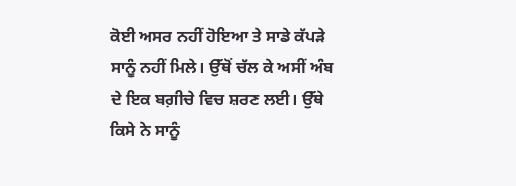ਕੋਈ ਅਸਰ ਨਹੀਂ ਹੋਇਆ ਤੇ ਸਾਡੇ ਕੱਪੜੇ ਸਾਨੂੰ ਨਹੀਂ ਮਿਲੇ। ਉੱਥੋਂ ਚੱਲ ਕੇ ਅਸੀਂ ਅੰਬ ਦੇ ਇਕ ਬਗ਼ੀਚੇ ਵਿਚ ਸ਼ਰਣ ਲਈ। ਉੱਥੇ ਕਿਸੇ ਨੇ ਸਾਨੂੰ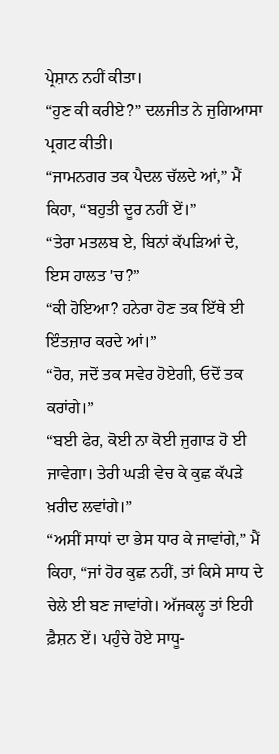ਪ੍ਰੇਸ਼ਾਨ ਨਹੀਂ ਕੀਤਾ।
“ਹੁਣ ਕੀ ਕਰੀਏ?” ਦਲਜੀਤ ਨੇ ਜੁਗਿਆਸਾ ਪ੍ਰਗਟ ਕੀਤੀ।
“ਜਾਮਨਗਰ ਤਕ ਪੈਦਲ ਚੱਲਦੇ ਆਂ,” ਮੈਂ ਕਿਹਾ, “ਬਹੁਤੀ ਦੂਰ ਨਹੀਂ ਏਂ।”
“ਤੇਰਾ ਮਤਲਬ ਏ, ਬਿਨਾਂ ਕੱਪੜਿਆਂ ਦੇ, ਇਸ ਹਾਲਤ 'ਚ?”
“ਕੀ ਹੋਇਆ? ਹਨੇਰਾ ਹੋਣ ਤਕ ਇੱਥੇ ਈ ਇੰਤਜ਼ਾਰ ਕਰਦੇ ਆਂ।”
“ਹੋਰ, ਜਦੋਂ ਤਕ ਸਵੇਰ ਹੋਏਗੀ, ਓਦੋਂ ਤਕ ਕਰਾਂਗੇ।”
“ਬਈ ਫੇਰ, ਕੋਈ ਨਾ ਕੋਈ ਜੁਗਾੜ ਹੋ ਈ ਜਾਵੇਗਾ। ਤੇਰੀ ਘੜੀ ਵੇਚ ਕੇ ਕੁਛ ਕੱਪੜੇ ਖ਼ਰੀਦ ਲਵਾਂਗੇ।”
“ਅਸੀਂ ਸਾਧਾਂ ਦਾ ਭੇਸ ਧਾਰ ਕੇ ਜਾਵਾਂਗੇ,” ਮੈਂ ਕਿਹਾ, “ਜਾਂ ਹੋਰ ਕੁਛ ਨਹੀਂ, ਤਾਂ ਕਿਸੇ ਸਾਧ ਦੇ ਚੇਲੇ ਈ ਬਣ ਜਾਵਾਂਗੇ। ਅੱਜਕਲ੍ਹ ਤਾਂ ਇਹੀ ਫ਼ੈਸ਼ਨ ਏਂ। ਪਹੁੰਚੇ ਹੋਏ ਸਾਧੂ-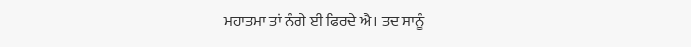ਮਹਾਤਮਾ ਤਾਂ ਨੰਗੇ ਈ ਫਿਰਦੇ ਐ। ਤਦ ਸਾਨੂੰ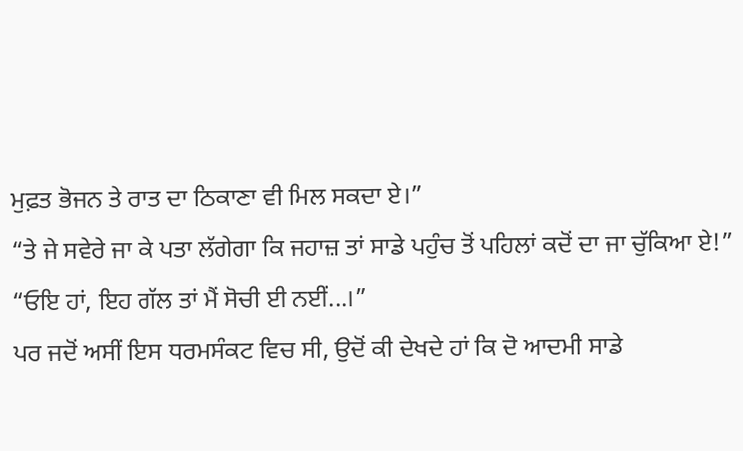ਮੁਫ਼ਤ ਭੋਜਨ ਤੇ ਰਾਤ ਦਾ ਠਿਕਾਣਾ ਵੀ ਮਿਲ ਸਕਦਾ ਏ।”
“ਤੇ ਜੇ ਸਵੇਰੇ ਜਾ ਕੇ ਪਤਾ ਲੱਗੇਗਾ ਕਿ ਜਹਾਜ਼ ਤਾਂ ਸਾਡੇ ਪਹੁੰਚ ਤੋਂ ਪਹਿਲਾਂ ਕਦੋਂ ਦਾ ਜਾ ਚੁੱਕਿਆ ਏ!”
“ਓਇ ਹਾਂ, ਇਹ ਗੱਲ ਤਾਂ ਮੈਂ ਸੋਚੀ ਈ ਨਈਂ...।”
ਪਰ ਜਦੋਂ ਅਸੀਂ ਇਸ ਧਰਮਸੰਕਟ ਵਿਚ ਸੀ, ਉਦੋਂ ਕੀ ਦੇਖਦੇ ਹਾਂ ਕਿ ਦੋ ਆਦਮੀ ਸਾਡੇ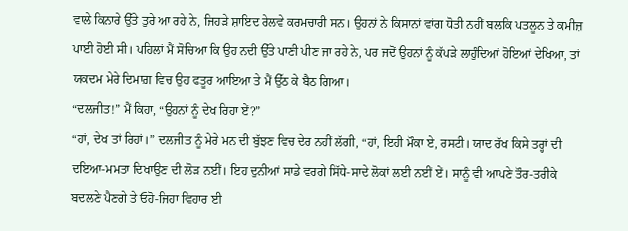ਵਾਲੇ ਕਿਨਾਰੇ ਉੱਤੇ ਤੁਰੇ ਆ ਰਹੇ ਨੇ, ਜਿਹੜੇ ਸ਼ਾਇਦ ਰੇਲਵੇ ਕਰਮਚਾਰੀ ਸਨ। ਉਹਨਾਂ ਨੇ ਕਿਸਾਨਾਂ ਵਾਂਗ ਧੋਤੀ ਨਹੀਂ ਬਲਕਿ ਪਤਲੂਨ ਤੇ ਕਮੀਜ਼ ਪਾਈ ਹੋਈ ਸੀ। ਪਹਿਲਾਂ ਮੈਂ ਸੋਚਿਆ ਕਿ ਉਹ ਨਦੀ ਉੱਤੇ ਪਾਣੀ ਪੀਣ ਜਾ ਰਹੇ ਨੇ, ਪਰ ਜਦੋਂ ਉਹਨਾਂ ਨੂੰ ਕੱਪੜੇ ਲਾਹੁੰਦਿਆਂ ਹੋਇਆਂ ਦੇਖਿਆ, ਤਾਂ ਯਕਦਮ ਮੇਰੇ ਦਿਮਾਗ਼ ਵਿਚ ਉਹ ਫਤੂਰ ਆਇਆ ਤੇ ਮੈਂ ਉੱਠ ਕੇ ਬੈਠ ਗਿਆ।
“ਦਲਜੀਤ!” ਮੈਂ ਕਿਹਾ, “ਉਹਨਾਂ ਨੂੰ ਦੇਖ ਰਿਹਾ ਏਂ?”
“ਹਾਂ, ਦੇਖ ਤਾਂ ਰਿਹਾਂ।” ਦਲਜੀਤ ਨੂੰ ਮੇਰੇ ਮਨ ਦੀ ਬੁੱਝਣ ਵਿਚ ਦੇਰ ਨਹੀਂ ਲੱਗੀ, “ਹਾਂ, ਇਹੀ ਮੌਕਾ ਏ, ਰਸਟੀ। ਯਾਦ ਰੱਖ ਕਿਸੇ ਤਰ੍ਹਾਂ ਦੀ ਦਇਆ-ਮਮਤਾ ਦਿਖਾਉਣ ਦੀ ਲੋੜ ਨਈਂ। ਇਹ ਦੁਨੀਆਂ ਸਾਡੇ ਵਰਗੇ ਸਿੱਧੇ-ਸਾਦੇ ਲੋਕਾਂ ਲਈ ਨਈਂ ਏਂ। ਸਾਨੂੰ ਵੀ ਆਪਣੇ ਤੌਰ-ਤਰੀਕੇ ਬਦਲਣੇ ਪੈਣਗੇ ਤੇ ਓਹੋ-ਜਿਹਾ ਵਿਹਾਰ ਈ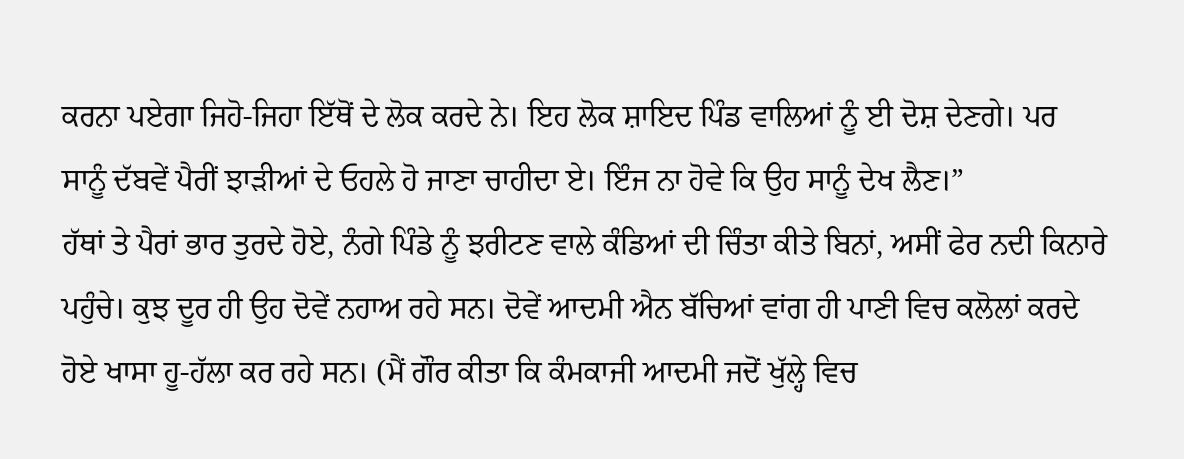ਕਰਨਾ ਪਏਗਾ ਜਿਹੋ-ਜਿਹਾ ਇੱਥੋਂ ਦੇ ਲੋਕ ਕਰਦੇ ਨੇ। ਇਹ ਲੋਕ ਸ਼ਾਇਦ ਪਿੰਡ ਵਾਲਿਆਂ ਨੂੰ ਈ ਦੋਸ਼ ਦੇਣਗੇ। ਪਰ ਸਾਨੂੰ ਦੱਬਵੇਂ ਪੈਰੀਂ ਝਾੜੀਆਂ ਦੇ ਓਹਲੇ ਹੋ ਜਾਣਾ ਚਾਹੀਦਾ ਏ। ਇੰਜ ਨਾ ਹੋਵੇ ਕਿ ਉਹ ਸਾਨੂੰ ਦੇਖ ਲੈਣ।”
ਹੱਥਾਂ ਤੇ ਪੈਰਾਂ ਭਾਰ ਤੁਰਦੇ ਹੋਏ, ਨੰਗੇ ਪਿੰਡੇ ਨੂੰ ਝਰੀਟਣ ਵਾਲੇ ਕੰਡਿਆਂ ਦੀ ਚਿੰਤਾ ਕੀਤੇ ਬਿਨਾਂ, ਅਸੀਂ ਫੇਰ ਨਦੀ ਕਿਨਾਰੇ ਪਹੁੰਚੇ। ਕੁਝ ਦੂਰ ਹੀ ਉਹ ਦੋਵੇਂ ਨਹਾਅ ਰਹੇ ਸਨ। ਦੋਵੇਂ ਆਦਮੀ ਐਨ ਬੱਚਿਆਂ ਵਾਂਗ ਹੀ ਪਾਣੀ ਵਿਚ ਕਲੋਲਾਂ ਕਰਦੇ ਹੋਏ ਖਾਸਾ ਹੂ-ਹੱਲਾ ਕਰ ਰਹੇ ਸਨ। (ਮੈਂ ਗੌਰ ਕੀਤਾ ਕਿ ਕੰਮਕਾਜੀ ਆਦਮੀ ਜਦੋਂ ਖੁੱਲ੍ਹੇ ਵਿਚ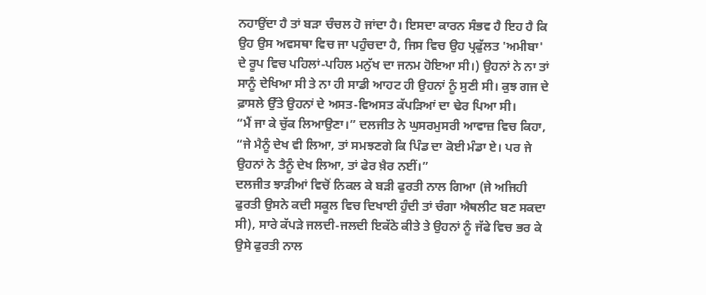ਨਹਾਉਂਦਾ ਹੈ ਤਾਂ ਬੜਾ ਚੰਚਲ ਹੋ ਜਾਂਦਾ ਹੈ। ਇਸਦਾ ਕਾਰਨ ਸੰਭਵ ਹੈ ਇਹ ਹੈ ਕਿ ਉਹ ਉਸ ਅਵਸਥਾ ਵਿਚ ਜਾ ਪਹੁੰਚਦਾ ਹੈ, ਜਿਸ ਵਿਚ ਉਹ ਪ੍ਰਫੁੱਲਤ 'ਅਮੀਬਾ' ਦੇ ਰੂਪ ਵਿਚ ਪਹਿਲਾਂ-ਪਹਿਲ ਮਨੁੱਖ ਦਾ ਜਨਮ ਹੋਇਆ ਸੀ।) ਉਹਨਾਂ ਨੇ ਨਾ ਤਾਂ ਸਾਨੂੰ ਦੇਖਿਆ ਸੀ ਤੇ ਨਾ ਹੀ ਸਾਡੀ ਆਹਟ ਹੀ ਉਹਨਾਂ ਨੂੰ ਸੁਣੀ ਸੀ। ਕੁਝ ਗਜ ਦੇ ਫ਼ਾਸਲੇ ਉੱਤੇ ਉਹਨਾਂ ਦੇ ਅਸਤ-ਵਿਅਸਤ ਕੱਪੜਿਆਂ ਦਾ ਢੇਰ ਪਿਆ ਸੀ।
“ਮੈਂ ਜਾ ਕੇ ਚੁੱਕ ਲਿਆਉਣਾ।” ਦਲਜੀਤ ਨੇ ਘੁਸਰਮੁਸਰੀ ਆਵਾਜ਼ ਵਿਚ ਕਿਹਾ, “ਜੇ ਮੈਨੂੰ ਦੇਖ ਵੀ ਲਿਆ, ਤਾਂ ਸਮਝਣਗੇ ਕਿ ਪਿੰਡ ਦਾ ਕੋਈ ਮੰਡਾ ਏ। ਪਰ ਜੇ ਉਹਨਾਂ ਨੇ ਤੈਨੂੰ ਦੇਖ ਲਿਆ, ਤਾਂ ਫੇਰ ਖ਼ੈਰ ਨਈਂ।”
ਦਲਜੀਤ ਝਾੜੀਆਂ ਵਿਚੋਂ ਨਿਕਲ ਕੇ ਬੜੀ ਫੁਰਤੀ ਨਾਲ ਗਿਆ (ਜੇ ਅਜਿਹੀ ਫੁਰਤੀ ਉਸਨੇ ਕਦੀ ਸਕੂਲ ਵਿਚ ਦਿਖਾਈ ਹੁੰਦੀ ਤਾਂ ਚੰਗਾ ਐਥਲੀਟ ਬਣ ਸਕਦਾ ਸੀ), ਸਾਰੇ ਕੱਪੜੇ ਜਲਦੀ-ਜਲਦੀ ਇਕੱਠੇ ਕੀਤੇ ਤੇ ਉਹਨਾਂ ਨੂੰ ਜੱਫੇ ਵਿਚ ਭਰ ਕੇ ਉਸੇ ਫੁਰਤੀ ਨਾਲ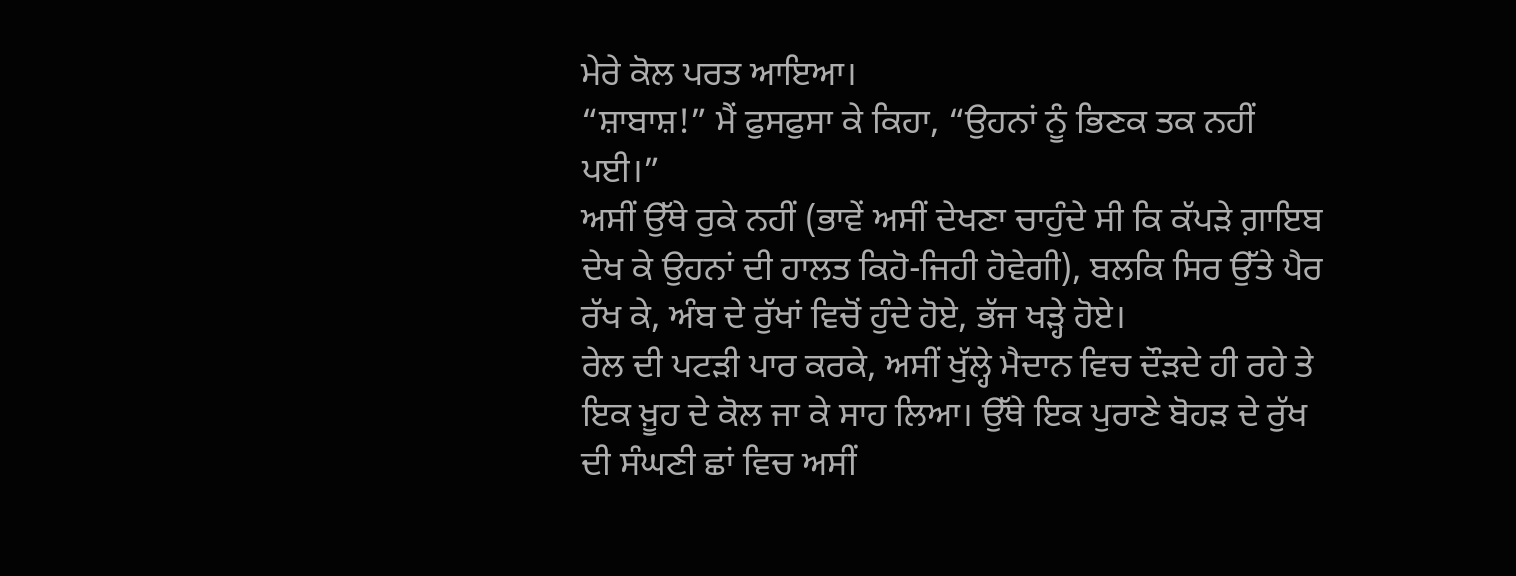ਮੇਰੇ ਕੋਲ ਪਰਤ ਆਇਆ।
“ਸ਼ਾਬਾਸ਼!” ਮੈਂ ਫੁਸਫੁਸਾ ਕੇ ਕਿਹਾ, “ਉਹਨਾਂ ਨੂੰ ਭਿਣਕ ਤਕ ਨਹੀਂ ਪਈ।”
ਅਸੀਂ ਉੱਥੇ ਰੁਕੇ ਨਹੀਂ (ਭਾਵੇਂ ਅਸੀਂ ਦੇਖਣਾ ਚਾਹੁੰਦੇ ਸੀ ਕਿ ਕੱਪੜੇ ਗ਼ਾਇਬ ਦੇਖ ਕੇ ਉਹਨਾਂ ਦੀ ਹਾਲਤ ਕਿਹੋ-ਜਿਹੀ ਹੋਵੇਗੀ), ਬਲਕਿ ਸਿਰ ਉੱਤੇ ਪੈਰ ਰੱਖ ਕੇ, ਅੰਬ ਦੇ ਰੁੱਖਾਂ ਵਿਚੋਂ ਹੁੰਦੇ ਹੋਏ, ਭੱਜ ਖੜ੍ਹੇ ਹੋਏ।
ਰੇਲ ਦੀ ਪਟੜੀ ਪਾਰ ਕਰਕੇ, ਅਸੀਂ ਖੁੱਲ੍ਹੇ ਮੈਦਾਨ ਵਿਚ ਦੌੜਦੇ ਹੀ ਰਹੇ ਤੇ ਇਕ ਖ਼ੂਹ ਦੇ ਕੋਲ ਜਾ ਕੇ ਸਾਹ ਲਿਆ। ਉੱਥੇ ਇਕ ਪੁਰਾਣੇ ਬੋਹੜ ਦੇ ਰੁੱਖ ਦੀ ਸੰਘਣੀ ਛਾਂ ਵਿਚ ਅਸੀਂ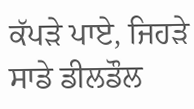ਕੱਪੜੇ ਪਾਏ, ਜਿਹੜੇ ਸਾਡੇ ਡੀਲਡੌਲ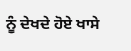ਨੂੰ ਦੇਖਦੇ ਹੋਏ ਖਾਸੇ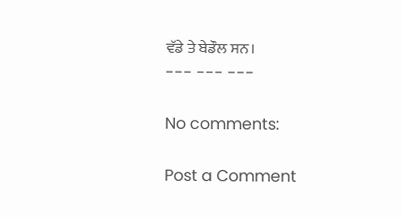ਵੱਡੇ ਤੇ ਬੇਡੌਲ ਸਨ।
--- --- ---

No comments:

Post a Comment